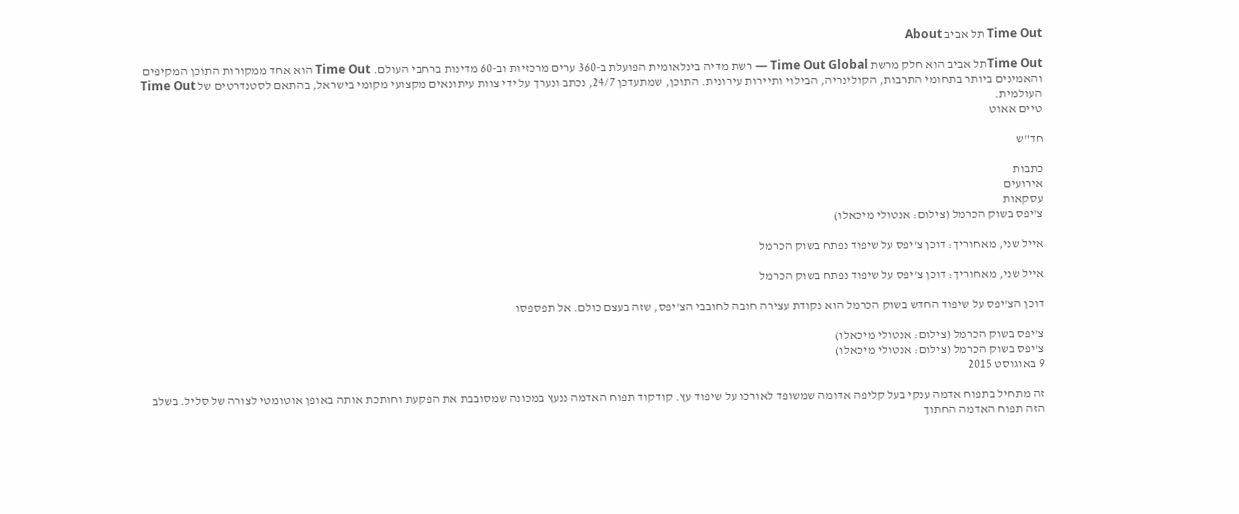Time Out תל אביב About

Time Outתל אביב הוא חלק מרשת Time Out Global — רשת מדיה בינלאומית הפועלת ב-360 ערים מרכזיות וב-60 מדינות ברחבי העולם. Time Out הוא אחד ממקורות התוכן המקיפים והאמינים ביותר בתחומי התרבות, הקולינריה, הבילוי ותיירות עירונית. התוכן, שמתעדכן 24/7, נכתב ונערך על ידי צוות עיתונאים מקצועי מקומי בישראל, בהתאם לסטנדרטים של Time Out העולמית.
טיים אאוט

חד"ש

כתבות
אירועים
עסקאות
צ'יפס בשוק הכרמל (צילום: אנטולי מיכאלו)

אייל שני, מאחוריך: דוכן צ'יפס על שיפוד נפתח בשוק הכרמל

אייל שני, מאחוריך: דוכן צ'יפס על שיפוד נפתח בשוק הכרמל

דוכן הצ'יפס על שיפוד החדש בשוק הכרמל הוא נקודת עצירה חובה לחובבי הצ'יפס, שזה בעצם כולם. אל תפספסו

צ'יפס בשוק הכרמל (צילום: אנטולי מיכאלו)
צ'יפס בשוק הכרמל (צילום: אנטולי מיכאלו)
9 באוגוסט 2015

זה מתחיל בתפוח אדמה ענקי בעל קליפה אדומה שמשופד לאורכו על שיפוד עץ. קודקוד תפוח האדמה ננעץ במכונה שמסובבת את הפקעת וחותכת אותה באופן אוטומטי לצורה של סליל. בשלב הזה תפוח האדמה החתוך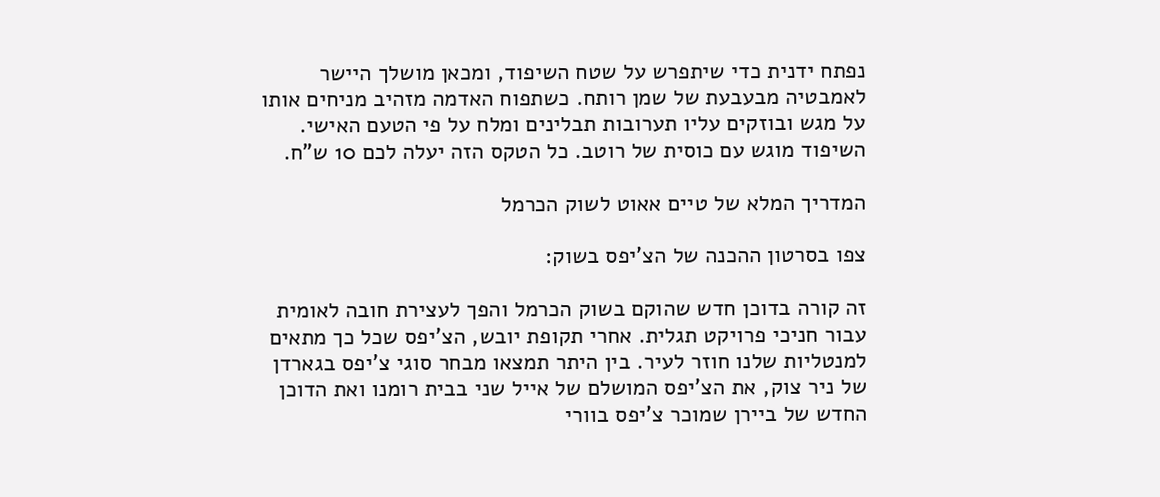נפתח ידנית כדי שיתפרש על שטח השיפוד, ומכאן מושלך היישר לאמבטיה מבעבעת של שמן רותח. כשתפוח האדמה מזהיב מניחים אותו על מגש ובוזקים עליו תערובות תבלינים ומלח על פי הטעם האישי. השיפוד מוגש עם כוסית של רוטב. כל הטקס הזה יעלה לכם 10 ש"ח.

המדריך המלא של טיים אאוט לשוק הכרמל

צפו בסרטון ההכנה של הצ'יפס בשוק:

זה קורה בדוכן חדש שהוקם בשוק הכרמל והפך לעצירת חובה לאומית עבור חניכי פרויקט תגלית. אחרי תקופת יובש, הצ'יפס שכל כך מתאים למנטליות שלנו חוזר לעיר. בין היתר תמצאו מבחר סוגי צ'יפס בגארדן של ניר צוק, את הצ'יפס המושלם של אייל שני בבית רומנו ואת הדוכן החדש של ביירן שמוכר צ'יפס בוורי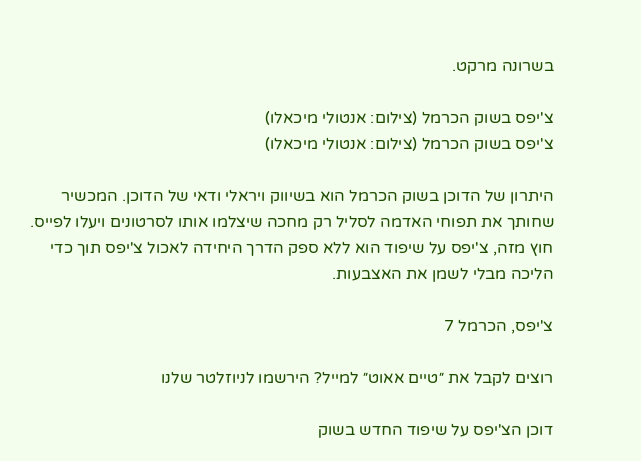בשרונה מרקט.

צ'יפס בשוק הכרמל (צילום: אנטולי מיכאלו)
צ'יפס בשוק הכרמל (צילום: אנטולי מיכאלו)

היתרון של הדוכן בשוק הכרמל הוא בשיווק ויראלי ודאי של הדוכן. המכשיר שחותך את תפוחי האדמה לסליל רק מחכה שיצלמו אותו לסרטונים ויעלו לפייס. חוץ מזה, צ'יפס על שיפוד הוא ללא ספק הדרך היחידה לאכול צ'יפס תוך כדי הליכה מבלי לשמן את האצבעות.

צ'יפס, הכרמל 7

רוצים לקבל את ״טיים אאוט״ למייל? הירשמו לניוזלטר שלנו

דוכן הצ'יפס על שיפוד החדש בשוק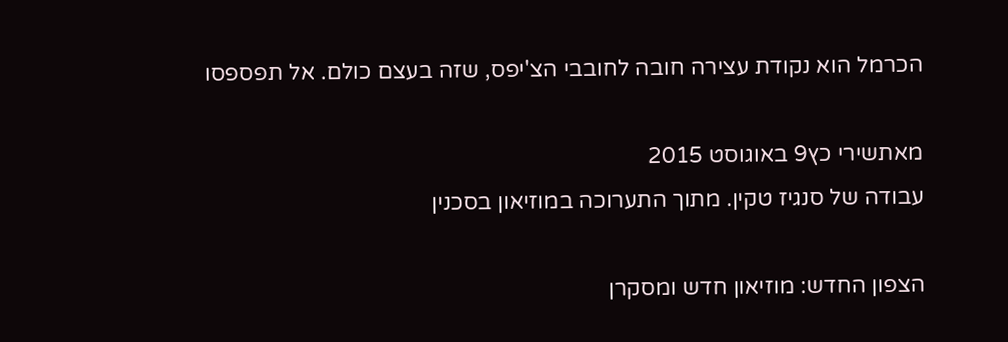הכרמל הוא נקודת עצירה חובה לחובבי הצ'יפס, שזה בעצם כולם. אל תפספסו

מאתשירי כץ9 באוגוסט 2015
עבודה של סנגיז טקין. מתוך התערוכה במוזיאון בסכנין

הצפון החדש: מוזיאון חדש ומסקרן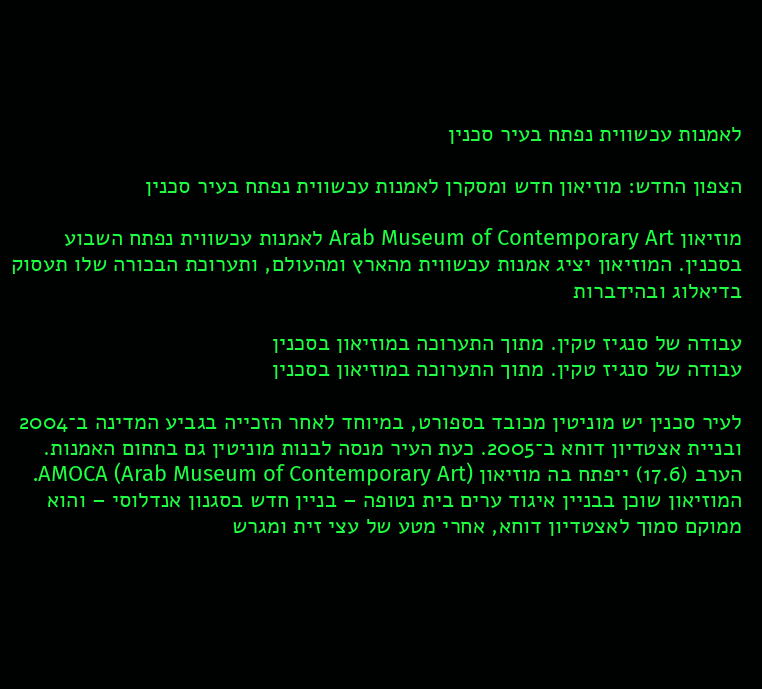לאמנות עכשווית נפתח בעיר סכנין

הצפון החדש: מוזיאון חדש ומסקרן לאמנות עכשווית נפתח בעיר סכנין

מוזיאון Arab Museum of Contemporary Art לאמנות עכשווית נפתח השבוע בסכנין. המוזיאון יציג אמנות עכשווית מהארץ ומהעולם, ותערוכת הבכורה שלו תעסוק בדיאלוג ובהידברות

עבודה של סנגיז טקין. מתוך התערוכה במוזיאון בסכנין
עבודה של סנגיז טקין. מתוך התערוכה במוזיאון בסכנין

לעיר סכנין יש מוניטין מכובד בספורט, במיוחד לאחר הזכייה בגביע המדינה ב־2004 ובניית אצטדיון דוחא ב־2005. כעת העיר מנסה לבנות מוניטין גם בתחום האמנות. הערב (17.6) ייפתח בה מוזיאון (AMOCA (Arab Museum of Contemporary Art. המוזיאון שוכן בבניין איגוד ערים בית נטופה – בניין חדש בסגנון אנדלוסי – והוא ממוקם סמוך לאצטדיון דוחא, אחרי מטע של עצי זית ומגרש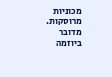מכוניות מרוסקות. מדובר ביוזמה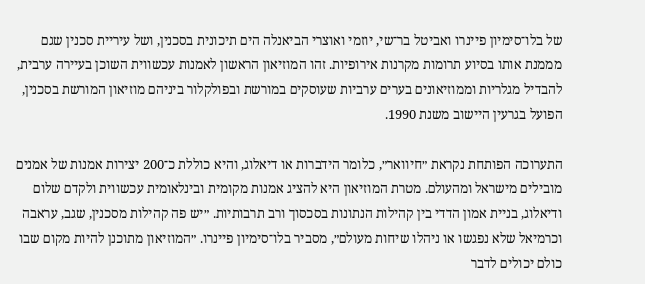של בלו־סימיון פיינרו ואביטל בר־שי, יוזמי ואוצרי הביאנלה הים תיכונית בסכנין, ושל עיריית סכנין שגם מממנת אותו בסיוע תרומות מקרנות אירופיות. זהו המוזיאון הראשון לאמנות עכשווית השוכן בעיירה ערבית, להבדיל מגלריות וממוזיאונים בערים ערביות שעוסקים במורשת ובפולקלור ביניהם מוזיאון המורשת בסכנין, הפועל בגרעין היישוב משנת 1990.

התערוכה הפותחת נקראת ״חיוואר״, כלומר הידברות או דיאלוג, והיא כוללת כ־200 יצירות אמנות של אמנים מובילים מישראל ומהעולם. מטרת המוזיאון היא להציג אמנות מקומית ובינלאומית עכשווית ולקדם שלום ודיאלוג, בניית אמון הדדי בין קהילות הנתונות בסכסוך ורב תרבותיות. ״יש פה קהילות מסכנין, שגב, עראבה וכרמיאל שלא נפגשו או ניהלו שיחות מעולם״, מסביר בלו־סימיון פיינרו. ״המוזיאון מתוכנן להיות מקום שבו כולם יכולים לדבר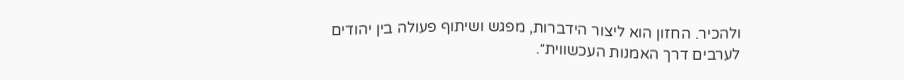ולהכיר. החזון הוא ליצור הידברות, מפגש ושיתוף פעולה בין יהודים לערבים דרך האמנות העכשווית״.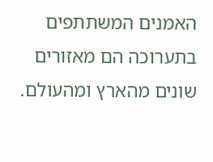האמנים המשתתפים בתערוכה הם מאזורים שונים מהארץ ומהעולם.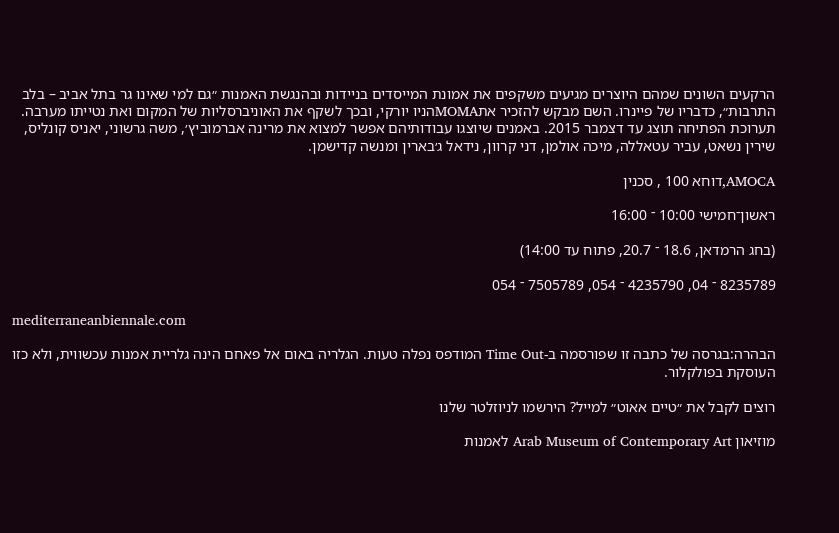הרקעים השונים שמהם היוצרים מגיעים משקפים את אמונת המייסדים בניידות ובהנגשת האמנות ״גם למי שאינו גר בתל אביב – בלב התרבות״, כדבריו של פיינרו. השם מבקש להזכיר אתMOMAהניו יורקי, ובכך לשקף את האוניברסליות של המקום ואת נטייתו מערבה. תערוכת הפתיחה תוצג עד דצמבר 2015. באמנים שיוצגו עבודותיהם אפשר למצוא את מרינה אברמוביץ׳, משה גרשוני, יאניס קונליס, שירין נשאט, עביר עטאללה, מיכה אולמן, דני קרוון, נידאל ג׳בארין ומנשה קדישמן.

AMOCA,דוחא 100 , סכנין

ראשון־חמישי 10:00 ־ 16:00

(בחג הרמדאן, 18.6 ־ 20.7, פתוח עד 14:00)

8235789 ־ 04, 4235790 ־ 054, 7505789 ־ 054

mediterraneanbiennale.com

הבהרה:בגרסה של כתבה זו שפורסמה ב-Time Out המודפס נפלה טעות. הגלריה באום אל פאחם הינה גלריית אמנות עכשווית, ולא כזו העוסקת בפולקלור.

רוצים לקבל את ״טיים אאוט״ למייל? הירשמו לניוזלטר שלנו

מוזיאון Arab Museum of Contemporary Art לאמנות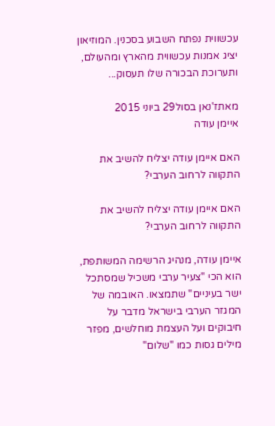עכשווית נפתח השבוע בסכנין. המוזיאון יציג אמנות עכשווית מהארץ ומהעולם, ותערוכת הבכורה שלו תעסוק...

מאתז'נאן בסול29 ביוני 2015
איימן עודה

האם איימן עודה יצליח להשיב את התקווה לרחוב הערבי?

האם איימן עודה יצליח להשיב את התקווה לרחוב הערבי?

איימן עודה, מנהיג הרשימה המשותפת, הוא הכי "צעיר ערבי משכיל שמסתכל ישר בעיניים" שתמצאו. האובמה של המגזר הערבי בישראל מדבר על חיבוקים ועל העצמת מוחלשים, מפזר מילים גסות כמו "שלום"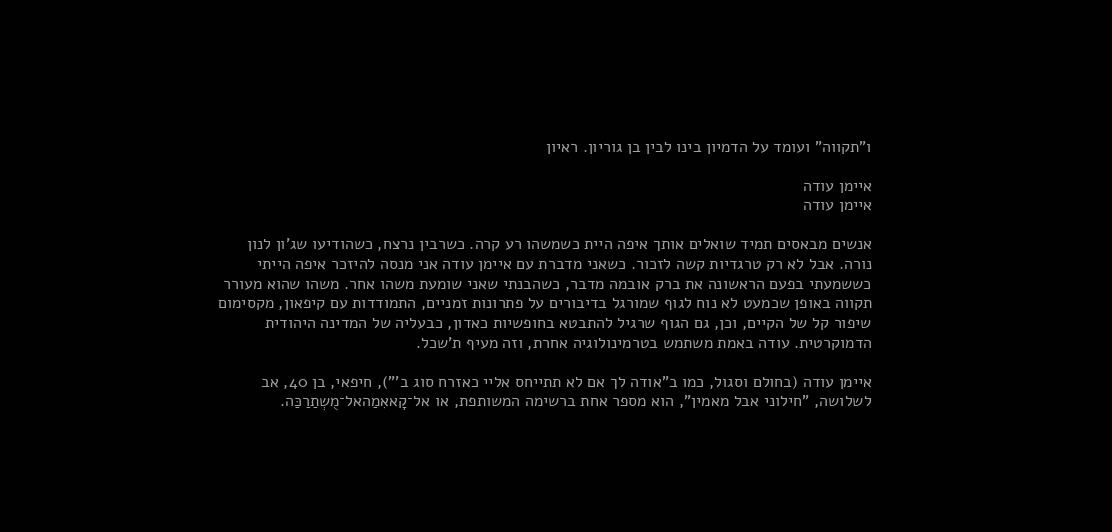ו"תקווה" ועומד על הדמיון בינו לבין בן גוריון. ראיון

איימן עודה
איימן עודה

אנשים מבאסים תמיד שואלים אותך איפה היית כשמשהו רע קרה. כשרבין נרצח, כשהודיעו שג'ון לנון נורה. אבל לא רק טרגדיות קשה לזכור. כשאני מדברת עם איימן עודה אני מנסה להיזכר איפה הייתי כששמעתי בפעם הראשונה את ברק אובמה מדבר, כשהבנתי שאני שומעת משהו אחר. משהו שהוא מעורר תקווה באופן שכמעט לא נוח לגוף שמורגל בדיבורים על פתרונות זמניים, התמודדות עם קיפאון, מקסימום שיפור קל של הקיים, וכן, גם הגוף שרגיל להתבטא בחופשיות כאדון, כבעליה של המדינה היהודית הדמוקרטית. עודה באמת משתמש בטרמינולוגיה אחרת, וזה מעיף ת'שכל.

איימן עודה (בחולם וסגול, כמו ב"אודה לך אם לא תתייחס אליי כאזרח סוג ב'"), חיפאי, בן 40, אב לשלושה, "חילוני אבל מאמין", הוא מספר אחת ברשימה המשותפת, או אל־קָאאִמַהאל־מֻשְתַרַכַּה.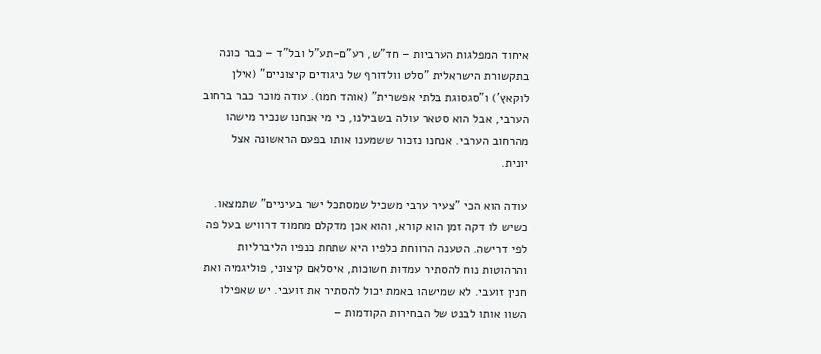איחוד המפלגות הערביות – חד"ש, רע"ם-תע"ל ובל"ד – כבר כונה בתקשורת הישראלית "סלט וולדורף של ניגודים קיצוניים" (אילן לוקאץ') ו"סגסוגת בלתי אפשרית" (אוהד חמו). עודה מוכר כבר ברחוב הערבי, אבל הוא סטאר עולה בשבילנו, כי מי אנחנו שנכיר מישהו מהרחוב הערבי. אנחנו נזכור ששמענו אותו בפעם הראשונה אצל יונית.

עודה הוא הכי "צעיר ערבי משכיל שמסתכל ישר בעיניים" שתמצאו. כשיש לו דקה זמן הוא קורא, והוא אכן מדקלם מחמוד דרוויש בעל פה לפי דרישה. הטענה הרווחת כלפיו היא שתחת כנפיו הליברליות והרהוטות נוח להסתיר עמדות חשוכות, איסלאם קיצוני, פוליגמיה ואת חנין זועבי. לא שמישהו באמת יכול להסתיר את זועבי. יש שאפילו השוו אותו לבנט של הבחירות הקודמות –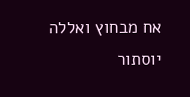אח מבחוץ ואללה יוסתור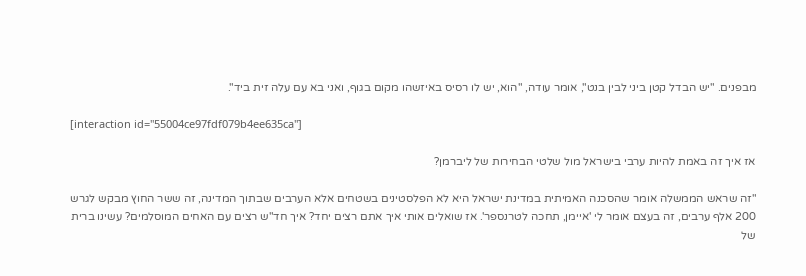מבפנים. "יש הבדל קטן ביני לבין בנט", אומר עודה, "הוא, יש לו רסיס באיזשהו מקום בגוף, ואני בא עם עלה זית ביד".

[interaction id="55004ce97fdf079b4ee635ca"]

אז איך זה באמת להיות ערבי בישראל מול שלטי הבחירות של ליברמן?

"זה שראש הממשלה אומר שהסכנה האמיתית במדינת ישראל היא לא הפלסטינים בשטחים אלא הערבים שבתוך המדינה, זה ששר החוץ מבקש לגרש 200 אלף ערבים, זה בעצם אומר לי 'איימן, תחכה לטרנספר'. אז שואלים אותי איך אתם רצים יחד? איך חד"ש רצים עם האחים המוסלמים? עשינו ברית של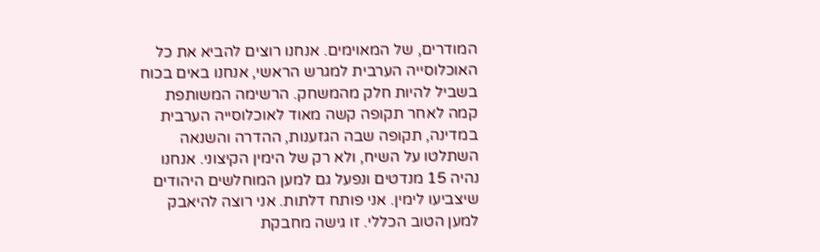המודרים, של המאוימים. אנחנו רוצים להביא את כל האוכלוסייה הערבית למגרש הראשי, אנחנו באים בכוח בשביל להיות חלק מהמשחק. הרשימה המשותפת קמה לאחר תקופה קשה מאוד לאוכלוסייה הערבית במדינה, תקופה שבה הגזענות, ההדרה והשנאה השתלטו על השיח, ולא רק של הימין הקיצוני. אנחנו נהיה 15 מנדטים ונפעל גם למען המוחלשים היהודים שיצביעו לימין. אני פותח דלתות. אני רוצה להיאבק למען הטוב הכללי. זו גישה מחבקת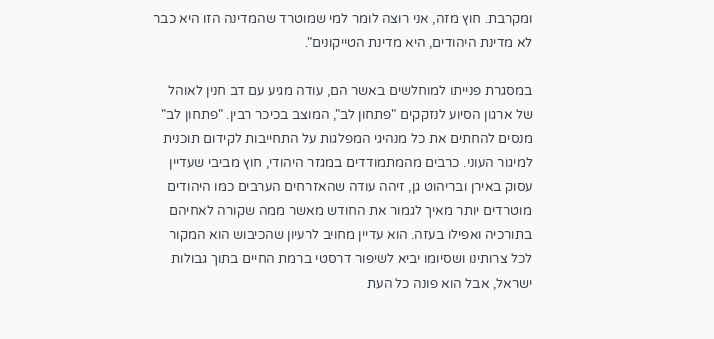ומקרבת. חוץ מזה, אני רוצה לומר למי שמוטרד שהמדינה הזו היא כבר לא מדינת היהודים, היא מדינת הטייקונים".

במסגרת פנייתו למוחלשים באשר הם, עודה מגיע עם דב חנין לאוהל של ארגון הסיוע לנזקקים "פתחון לב", המוצב בכיכר רבין. "פתחון לב" מנסים להחתים את כל מנהיגי המפלגות על התחייבות לקידום תוכנית למיגור העוני. כרבים מהמתמודדים במגזר היהודי, חוץ מביבי שעדיין עסוק באירן ובריהוט גן, זיהה עודה שהאזרחים הערבים כמו היהודים מוטרדים יותר מאיך לגמור את החודש מאשר ממה שקורה לאחיהם בתורכיה ואפילו בעזה. הוא עדיין מחויב לרעיון שהכיבוש הוא המקור לכל צרותינו ושסיומו יביא לשיפור דרסטי ברמת החיים בתוך גבולות ישראל, אבל הוא פונה כל העת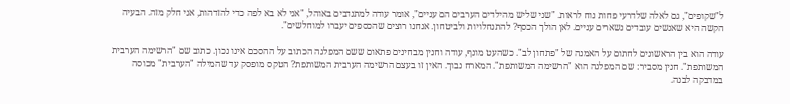ל"שקופים", גם לאלה שלדרעי פחות נוח לראות. "שני שליש מהילדים הערבים הם עניים", אומר עודה למתנדבים באוהל, "אני לא בא לפה כדי להזדהות, אני חלק מזה. הבעיה הקשה היא שאנשים עובדים נשארים עניים. לאן הולך הכסף? להתנחלויות ולביטחון. אנחנו רוצים שהכספים יעברו למוחלשים".

עודה הוא בין הראשונים לחתום על האמנה של "פתחון לב". כשהעט מונף, עודה וחנין מבחינים פתאום ששם המפלגה הכתוב על ההסכם אינו נכון. כתוב שם "הרשימה הערבית המשותפת". חנין מסביר: שם המפלגה הוא "הרשימה המשותפת". המארח נבוך. האין זו בעצם הרשימה הערבית המשותפת? הטקס מופסק עד שהמילה "הערבית" מכוסה במדבקה לבנה.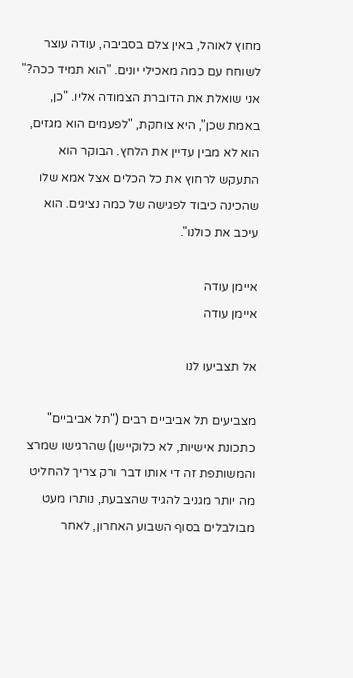מחוץ לאוהל, באין צלם בסביבה, עודה עוצר לשוחח עם כמה מאכילי יונים. "הוא תמיד ככה?" אני שואלת את הדוברת הצמודה אליו. "כן, באמת שכן", היא צוחקת, "לפעמים הוא מגזים, הוא לא מבין עדיין את הלחץ. הבוקר הוא התעקש לרחוץ את כל הכלים אצל אמא שלו שהכינה כיבוד לפגישה של כמה נציגים. הוא עיכב את כולנו".

איימן עודה
איימן עודה

אל תצביעו לנו

מצביעים תל אביביים רבים ("תל אביביים" כתכונת אישיות, לא כלוקיישן) שהרגישו שמרצ והמשותפת זה די אותו דבר ורק צריך להחליט מה יותר מגניב להגיד שהצבעת, נותרו מעט מבולבלים בסוף השבוע האחרון, לאחר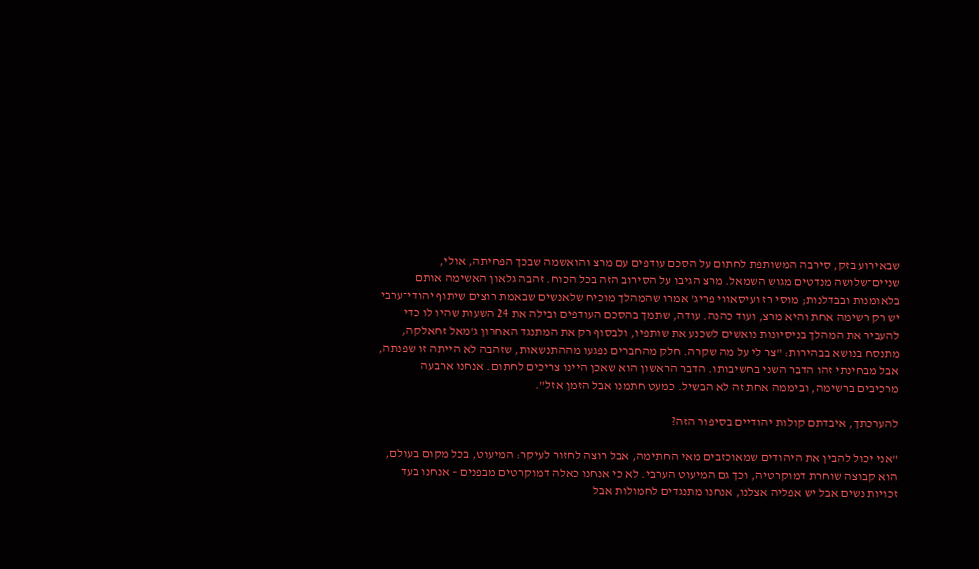שבאירוע בזק, סירבה המשותפת לחתום על הסכם עודפים עם מרצ והואשמה שבכך הפחיתה, אולי, שניים־שלושה מנדטים מגוש השמאל. מרצ הגיבו על הסירוב הזה בכל הכוח. זהבה גלאון האשימה אותם בלאומנות ובבדלנות; מוסי רז ועיסאווי פריג' אמרו שהמהלך מוכיח שלאנשים שבאמת רוצים שיתוף יהודי־ערבי יש רק רשימה אחת והיא מרצ, ועוד כהנה. עודה, שתמך בהסכם העודפים ובילה את 24 השעות שהיו לו כדי להעביר את המהלך בניסיונות נואשים לשכנע את שותפיו, ולבסוף רק את המתנגד האחרון ג'מאל זחאלקה, מתנסח בנושא בבהירות: "צר לי על מה שקרה. חלק מהחברים נפגעו מההתנשאות, שזהבה לא הייתה זו שפנתה, אבל מבחינתי זהו הדבר השני בחשיבותו. הדבר הראשון הוא שאכן היינו צריכים לחתום. אנחנו ארבעה מרכיבים ברשימה, וביממה אחת זה לא הבשיל. כמעט חתמנו אבל הזמן אזל".

להערכתך, איבדתם קולות יהודיים בסיפור הזה?

"אני יכול להבין את היהודים שמאוכזבים מאי החתימה, אבל רוצה לחזור לעיקר: המיעוט, בכל מקום בעולם, הוא קבוצה שוחרת דמוקרטיה, וכך גם המיעוט הערבי. לא כי אנחנו כאלה דמוקרטים מבפנים – אנחנו בעד זכויות נשים אבל יש אפליה אצלנו, אנחנו מתנגדים לחמולות אבל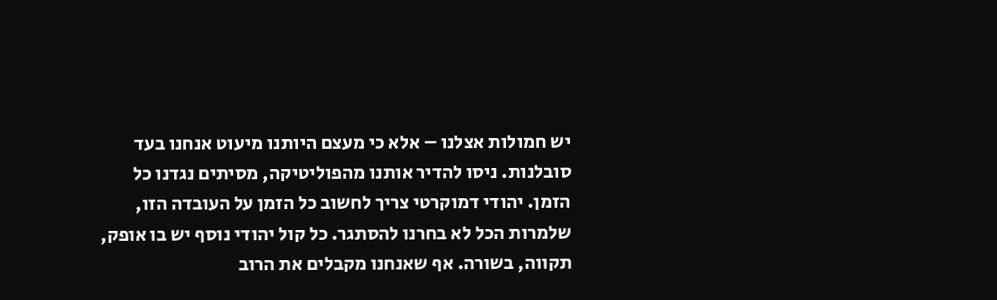יש חמולות אצלנו – אלא כי מעצם היותנו מיעוט אנחנו בעד סובלנות. ניסו להדיר אותנו מהפוליטיקה, מסיתים נגדנו כל הזמן. יהודי דמוקרטי צריך לחשוב כל הזמן על העובדה הזו, שלמרות הכל לא בחרנו להסתגר. כל קול יהודי נוסף יש בו אופק, תקווה, בשורה. אף שאנחנו מקבלים את הרוב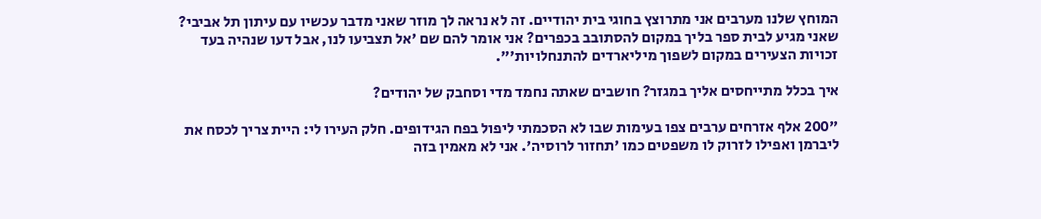המוחץ שלנו מערבים אני מתרוצץ בחוגי בית יהודיים. זה לא נראה לך מוזר שאני מדבר עכשיו עם עיתון תל אביבי? שאני מגיע לבית ספר בליך במקום להסתובב בכפרים? אני אומר להם שם 'אל תצביעו לנו, אבל דעו שנהיה בעד זכויות הצעירים במקום לשפוך מיליארדים להתנחלויות'".

איך בכלל מתייחסים אליך במגזר? חושבים שאתה נחמד מדי וסחבק של יהודים?

"200 אלף אזרחים ערבים צפו בעימות שבו לא הסכמתי ליפול בפח הגידופים. חלק העירו לי: היית צריך לכסח את ליברמן ואפילו לזרוק לו משפטים כמו 'תחזור לרוסיה'. אני לא מאמין בזה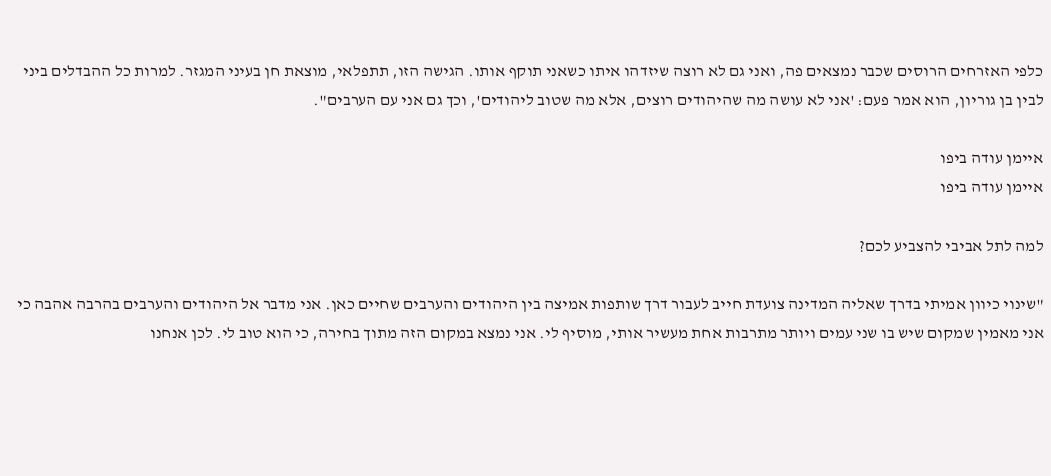כלפי האזרחים הרוסים שכבר נמצאים פה, ואני גם לא רוצה שיזדהו איתו כשאני תוקף אותו. הגישה הזו, תתפלאי, מוצאת חן בעיני המגזר. למרות כל ההבדלים ביני לבין בן גוריון, הוא אמר פעם: 'אני לא עושה מה שהיהודים רוצים, אלא מה שטוב ליהודים', וכך גם אני עם הערבים".

איימן עודה ביפו
איימן עודה ביפו

למה לתל אביבי להצביע לכם?

"שינוי כיוון אמיתי בדרך שאליה המדינה צועדת חייב לעבור דרך שותפות אמיצה בין היהודים והערבים שחיים כאן. אני מדבר אל היהודים והערבים בהרבה אהבה כי אני מאמין שמקום שיש בו שני עמים ויותר מתרבות אחת מעשיר אותי, מוסיף לי. אני נמצא במקום הזה מתוך בחירה, כי הוא טוב לי. לכן אנחנו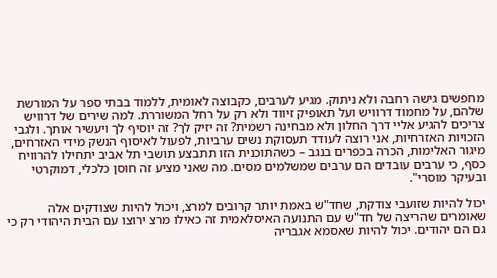מחפשים גישה רחבה ולא ניתוק. מגיע לערבים, כקבוצה לאומית, ללמוד בבתי ספר על המורשת שלהם, על מחמוד דרוויש ועל תאופיק זיווד ולא רק על רחל המשוררת. למה שירים של דרוויש צריכים להגיע אליי דרך החלון ולא מבחינה רשמית? זה יזיק לך? זה יוסיף לך ויעשיר אותך. ולגבי הזכויות האזרחיות, אני רוצה לעודד תעסוקת נשים ערביות, לפעול לאיסוף הנשק מידי האזרחים, מיגור האלימות, הכרה בכפרים בנגב – כשהתוכנית הזו תתבצע תושבי תל אביב יתחילו להרוויח כסף, כי ערבים עובדים הם ערבים שמשלמים מסים. מה שאני מציע זה חוסן כלכלי, דמוקרטי ובעיקר מוסרי".

יכול להיות שזועבי צודקת, שחד"ש באמת יותר קרובים למרצ, ויכול להיות שצודקים אלה שאומרים שהריצה של חד"ש עם התנועה האיסלאמית זה כאילו מרצ ירוצו עם הבית היהודי רק כי גם הם יהודים. יכול להיות שאסמא אגבריה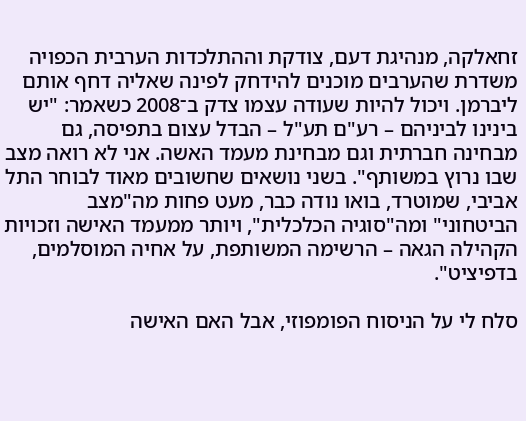זחאלקה, מנהיגת דעם, צודקת וההתלכדות הערבית הכפויה משדרת שהערבים מוכנים להידחק לפינה שאליה דחף אותם ליברמן. ויכול להיות שעודה עצמו צדק ב־2008 כשאמר: "יש בינינו לביניהם – רע"ם תע"ל – הבדל עצום בתפיסה, גם מבחינה חברתית וגם מבחינת מעמד האשה. אני לא רואה מצב שבו נרוץ במשותף". בשני נושאים שחשובים מאוד לבוחר התל אביבי, שמוטרד, בואו נודה כבר, מעט פחות מה"מצב הביטחוני" ומה"סוגיה הכלכלית", ויותר ממעמד האישה וזכויות הקהילה הגאה – הרשימה המשותפת, על אחיה המוסלמים, בדפיציט".

סלח לי על הניסוח הפומפוזי, אבל האם האישה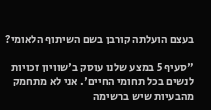בעצם הועלתה קורבן בשם השיתוף הלאומי?

"סעיף 5 במצע שלנו עוסק ב'שוויון זכויות לנשים בכל תחומי החיים'. אני לא מתחמק מהבעיות שיש ברשימה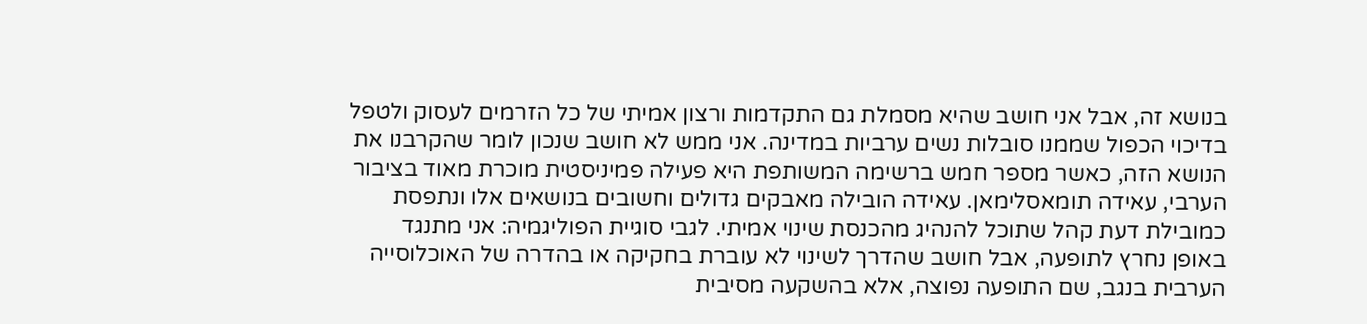בנושא זה, אבל אני חושב שהיא מסמלת גם התקדמות ורצון אמיתי של כל הזרמים לעסוק ולטפל בדיכוי הכפול שממנו סובלות נשים ערביות במדינה. אני ממש לא חושב שנכון לומר שהקרבנו את הנושא הזה, כאשר מספר חמש ברשימה המשותפת היא פעילה פמיניסטית מוכרת מאוד בציבור הערבי, עאידה תומאסלימאן. עאידה הובילה מאבקים גדולים וחשובים בנושאים אלו ונתפסת כמובילת דעת קהל שתוכל להנהיג מהכנסת שינוי אמיתי. לגבי סוגיית הפוליגמיה: אני מתנגד באופן נחרץ לתופעה, אבל חושב שהדרך לשינוי לא עוברת בחקיקה או בהדרה של האוכלוסייה הערבית בנגב, שם התופעה נפוצה, אלא בהשקעה מסיבית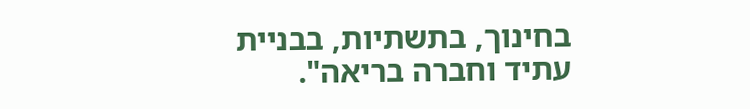בחינוך, בתשתיות, בבניית עתיד וחברה בריאה".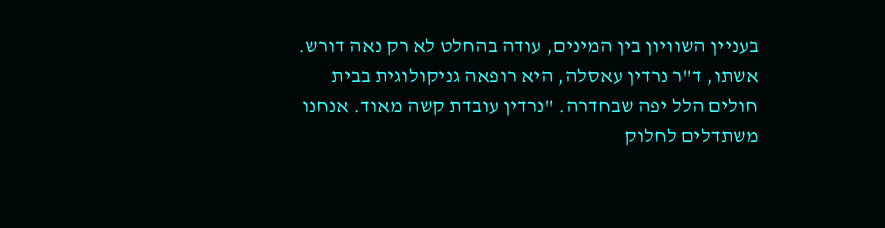בעניין השוויון בין המינים, עודה בהחלט לא רק נאה דורש. אשתו, ד"ר נרדין עאסלה, היא רופאה גניקולוגית בבית חולים הלל יפה שבחדרה. "נרדין עובדת קשה מאוד. אנחנו משתדלים לחלוק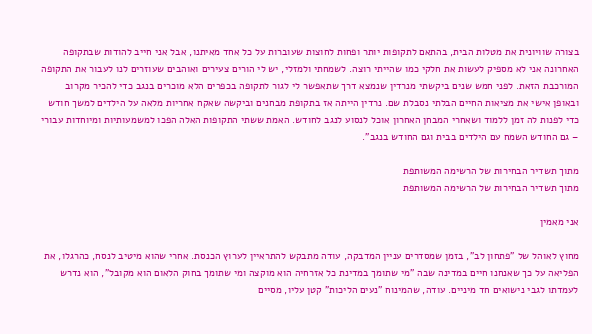בצורה שוויונית את מטלות הבית, בהתאם לתקופות יותר ופחות לחוצות שעוברות על כל אחד מאיתנו, אבל אני חייב להודות שבתקופה האחרונה אני לא מספיק לעשות את חלקי כמו שהייתי רוצה. לשמחתי ולמזלי, יש לי הורים צעירים ואוהבים שעוזרים לנו לעבור את התקופה המורכבת הזאת. לפני חמש שנים ביקשתי מנרדין שנמצא דרך שתאפשר לי לגור לתקופה בכפרים הלא מוכרים בנגב כדי להכיר מקרוב ובאופן אישי את מציאות החיים הבלתי נסבלת שם. נרדין הייתה אז בתקופת מבחנים וביקשה שאקח אחריות מלאה על הילדים למשך חודש כדי לפנות לה זמן ללמוד ושאחרי המבחן האחרון אוכל לנסוע לנגב לחודש. האמת ששתי התקופות האלה הפכו למשמעותיות ומיוחדות עבורי – גם החודש השמח עם הילדים בבית וגם החודש בנגב".

מתוך תשדיר הבחירות של הרשימה המשותפת
מתוך תשדיר הבחירות של הרשימה המשותפת

אני מאמין

מחוץ לאוהל של "פתחון לב", בזמן שמסדרים עניין המדבקה, עודה מתבקש להתראיין לערוץ הכנסת. אחרי שהוא מיטיב לנסח, כהרגלו, את הפליאה על כך שאנחנו חיים במדינה שבה "מי שתומך במדינת כל אזרחיה הוא מוקצה ומי שתומך בחוק הלאום הוא מקובל", הוא נדרש לעמדתו לגבי נישואים חד מיניים. עודה, שהמינוח "נעים הליכות" קטן עליו, מסיים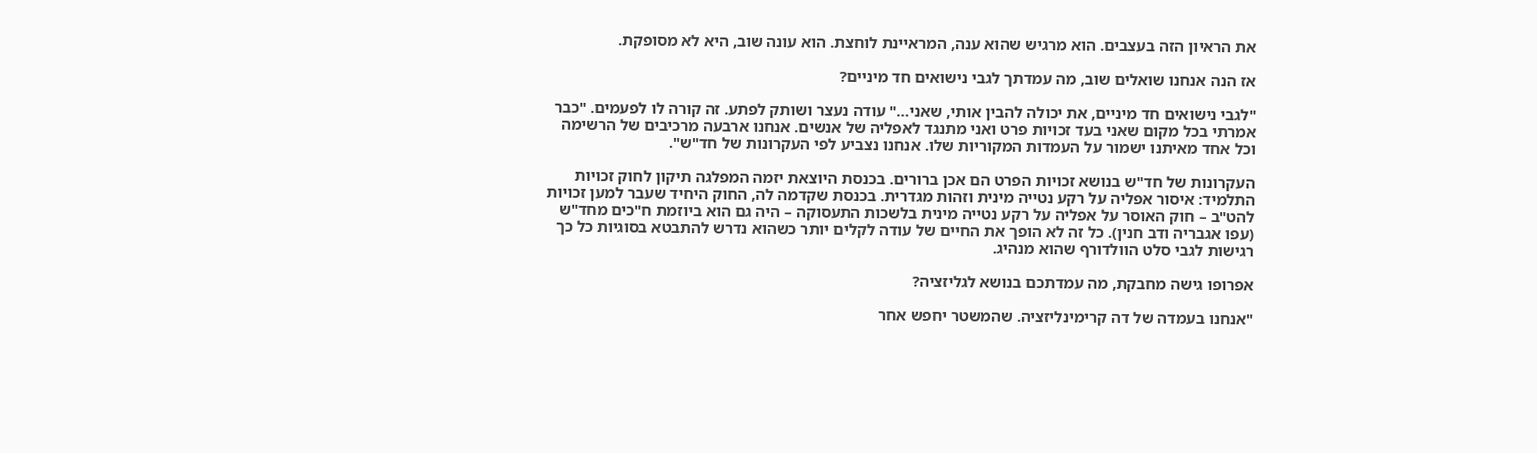את הראיון הזה בעצבים. הוא מרגיש שהוא ענה, המראיינת לוחצת. הוא עונה שוב, היא לא מסופקת.

אז הנה אנחנו שואלים שוב, מה עמדתך לגבי נישואים חד מיניים?

"לגבי נישואים חד מיניים, את יכולה להבין אותי, שאני…" עודה נעצר ושותק לפתע. זה קורה לו לפעמים. "כבר אמרתי בכל מקום שאני בעד זכויות פרט ואני מתנגד לאפליה של אנשים. אנחנו ארבעה מרכיבים של הרשימה וכל אחד מאיתנו ישמור על העמדות המקוריות שלו. אנחנו נצביע לפי העקרונות של חד"ש".

העקרונות של חד"ש בנושא זכויות הפרט הם אכן ברורים. בכנסת היוצאת יזמה המפלגה תיקון לחוק זכויות התלמיד: איסור אפליה על רקע נטייה מינית וזהות מגדרית. בכנסת שקדמה לה, החוק היחיד שעבר למען זכויות להט"ב – חוק האוסר על אפליה על רקע נטייה מינית בלשכות התעסוקה – היה גם הוא ביוזמת ח"כים מחד"ש (עפו אגבריה ודב חנין). כל זה לא הופך את החיים של עודה לקלים יותר כשהוא נדרש להתבטא בסוגיות כל כך רגישות לגבי סלט הוולדורף שהוא מנהיג.

אפרופו גישה מחבקת, מה עמדתכם בנושא לגליזציה?

"אנחנו בעמדה של דה קרימינליזציה. שהמשטר יחפש אחר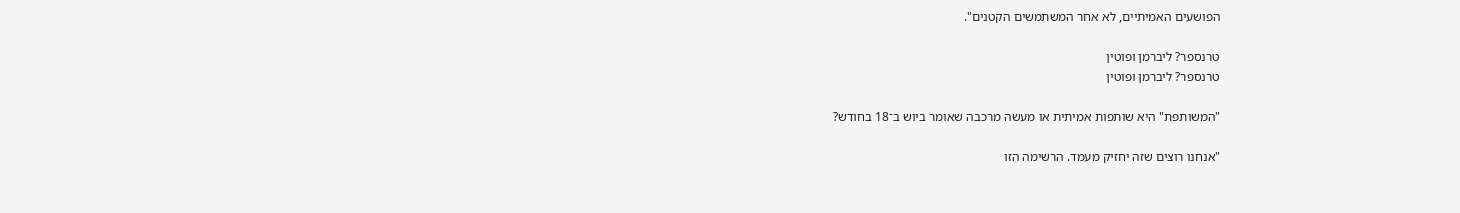הפושעים האמיתיים, לא אחר המשתמשים הקטנים".

טרנספר? ליברמן ופוטין
טרנספר? ליברמן ופוטין

"המשותפת" היא שותפות אמיתית או מעשה מרכבה שאומר ביוש ב־18 בחודש?

"אנחנו רוצים שזה יחזיק מעמד. הרשימה הזו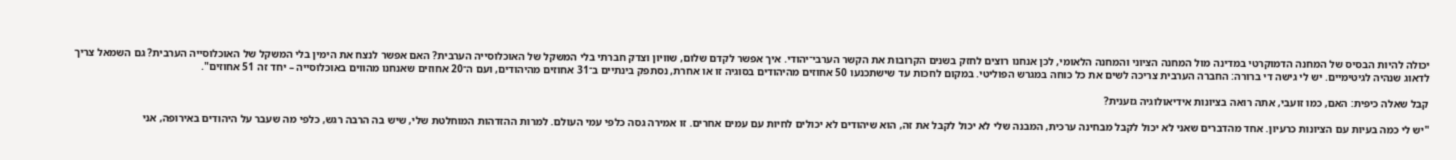יכולה להיות הבסיס של המחנה הדמוקרטי במדינה מול המחנה הציוני והמחנה הלאומי, לכן אנחנו רוצים לחזק בשנים הקרובות את הקשר הערבי־יהודי. איך אפשר לקדם שלום, שוויון וצדק חברתי בלי המשקל של האוכלוסייה הערבית? האם אפשר לנצח את הימין בלי המשקל של האוכלוסייה הערבית? גם השמאל צריך לדאוג שנהיה לגיטימיים. יש לי גישה די ברורה: החברה הערבית צריכה לשים את כל כוחה במגרש הפוליטי. במקום לחכות עד שישתכנעו 50 אחוזים מהיהודים בסוגיה זו או אחרת, נסתפק בינתיים ב־31 אחוזים מהיהודים, ועם ה־20 אחוזים שאנחנו מהווים באוכלוסייה – יחד זה 51 אחוזים".

קבל שאלה כיפית: האם, כמו זועבי, אתה רואה בציונות אידיאולוגיה גזענית?

"יש לי כמה בעיות עם הציונות כרעיון. אחד מהדברים שאני לא יכול לקבל מבחינה ערכית, המבנה שלי לא יכול לקבל את זה, הוא שיהודים לא יכולים לחיות עם עמים אחרים. זו אמירה גסה כלפי עמי העולם. למרות ההזדהות המוחלטת שלי, שיש בה הרבה רגש, כלפי מה שעבר על היהודים באירופה, אני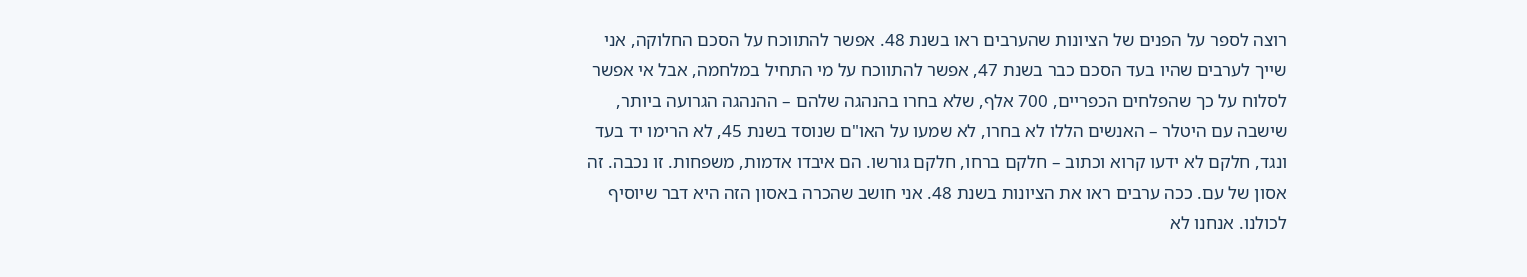רוצה לספר על הפנים של הציונות שהערבים ראו בשנת 48. אפשר להתווכח על הסכם החלוקה, אני שייך לערבים שהיו בעד הסכם כבר בשנת 47, אפשר להתווכח על מי התחיל במלחמה, אבל אי אפשר לסלוח על כך שהפלחים הכפריים, 700 אלף, שלא בחרו בהנהגה שלהם – ההנהגה הגרועה ביותר, שישבה עם היטלר – האנשים הללו לא בחרו, לא שמעו על האו"ם שנוסד בשנת 45, לא הרימו יד בעד ונגד, חלקם לא ידעו קרוא וכתוב – חלקם ברחו, חלקם גורשו. הם איבדו אדמות, משפחות. זו נכבה. זה אסון של עם. ככה ערבים ראו את הציונות בשנת 48. אני חושב שהכרה באסון הזה היא דבר שיוסיף לכולנו. אנחנו לא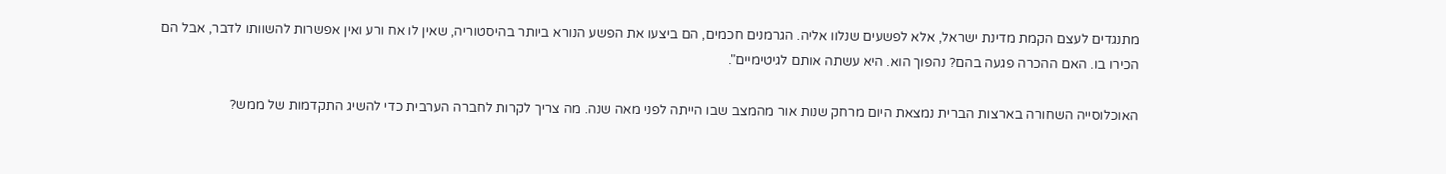מתנגדים לעצם הקמת מדינת ישראל, אלא לפשעים שנלוו אליה. הגרמנים חכמים, הם ביצעו את הפשע הנורא ביותר בהיסטוריה, שאין לו אח ורע ואין אפשרות להשוותו לדבר, אבל הם הכירו בו. האם ההכרה פגעה בהם? נהפוך הוא. היא עשתה אותם לגיטימיים".

האוכלוסייה השחורה בארצות הברית נמצאת היום מרחק שנות אור מהמצב שבו הייתה לפני מאה שנה. מה צריך לקרות לחברה הערבית כדי להשיג התקדמות של ממש?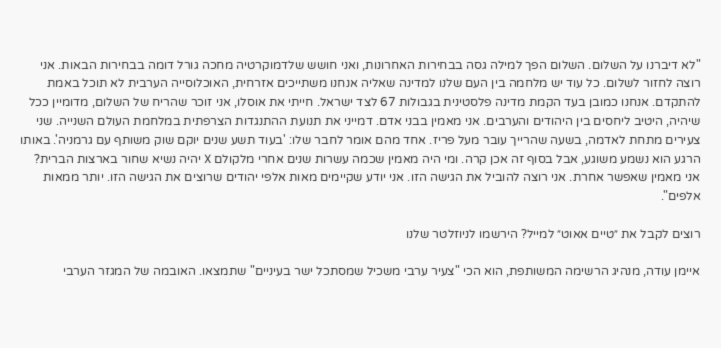"לא דיברנו על השלום. השלום הפך למילה גסה בבחירות האחרונות, ואני חושש שלדמוקרטיה מחכה גורל דומה בבחירות הבאות. אני רוצה לחזור לשלום. כל עוד יש מלחמה בין העם שלנו למדינה שאליה אנחנו משתייכים אזרחית, האוכלוסייה הערבית לא תוכל באמת להתקדם. אנחנו כמובן בעד הקמת מדינה פלסטינית בגבולות 67 לצד ישראל. חייתי את אוסלו, אני זוכר שהריח של השלום, מדומיין ככל שיהיה, היטיב ליחסים בין היהודים והערבים. אני מאמין בבני אדם. דמייני את תנועת ההתנגדות הצרפתית במלחמת העולם השנייה. שני צעירים מתחת לאדמה, בשעה שהרייך עובר מעל פריז. אחד מהם אומר לחבר שלו: 'בעוד תשע שנים יוקם שוק משותף עם גרמניה'. באותו הרגע הוא נשמע משוגע, אבל בסוף זה אכן קרה. ומי היה מאמין שכמה עשרות שנים אחרי מלקולם X יהיה נשיא שחור בארצות הברית? אני מאמין שאפשר אחרת. אני רוצה להוביל את הגישה הזו. אני יודע שקיימים מאות אלפי יהודים שרוצים את הגישה הזו. יותר ממאות אלפים".

רוצים לקבל את ״טיים אאוט״ למייל? הירשמו לניוזלטר שלנו

איימן עודה, מנהיג הרשימה המשותפת, הוא הכי "צעיר ערבי משכיל שמסתכל ישר בעיניים" שתמצאו. האובמה של המגזר הערבי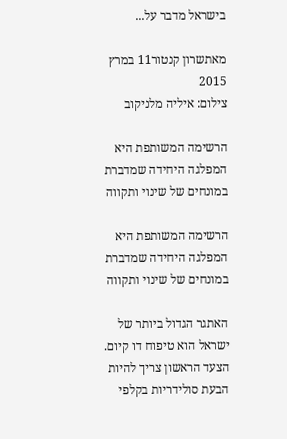בישראל מדבר על...

מאתשרון קנטור11 במרץ 2015
צילום: איליה מלניקוב

הרשימה המשותפת היא המפלגה היחידה שמדברת במונחים של שינוי ותקווה

הרשימה המשותפת היא המפלגה היחידה שמדברת במונחים של שינוי ותקווה

האתגר הגדול ביותר של ישראל הוא טיפוח דו קיום. הצעד הראשון צריך להיות הבעת סולידריות בקלפי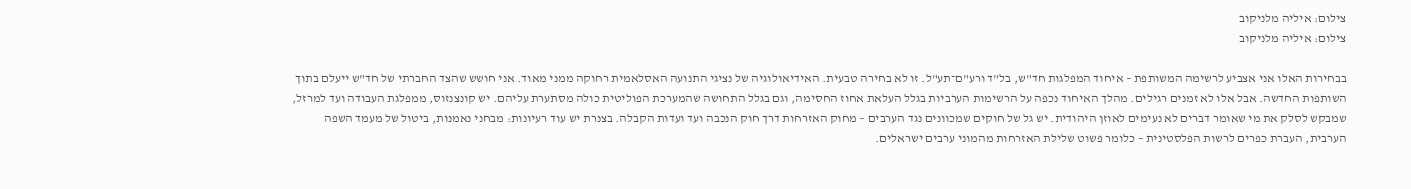צילום: איליה מלניקוב
צילום: איליה מלניקוב

בבחירות האלו אני אצביע לרשימה המשותפת – איחוד המפלגות חד"ש, בל"ד ורע"ם־תע"ל. זו לא בחירה טבעית. האידיאולוגיה של נציגי התנועה האסלאמית רחוקה ממני מאוד. אני חושש שהצד החברתי של חד"ש ייעלם בתוך השותפות החדשה. אבל אלו לא זמנים רגילים. מהלך האיחוד נכפה על הרשימות הערביות בגלל העלאת אחוז החסימה, וגם בגלל התחושה שהמערכת הפוליטית כולה מסתערת עליהם. יש קונצנזוס, ממפלגת העבודה ועד למרזל, שמבקש לסלק את מי שאומר דברים לא נעימים לאוזן היהודית. יש גל של חוקים שמכוונים נגד הערבים – מחוק האזרחות דרך חוק הנכבה ועד ועדות הקבלה. בצנרת יש עוד רעיונות: מבחני נאמנות, ביטול של מעמד השפה הערבית, העברת כפרים לרשות הפלסטינית – כלומר פשוט שלילת האזרחות מהמוני ערבים ישראלים.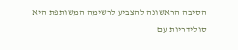הסיבה הראשונה להצביע לרשימה המשותפת היא סולידריות עם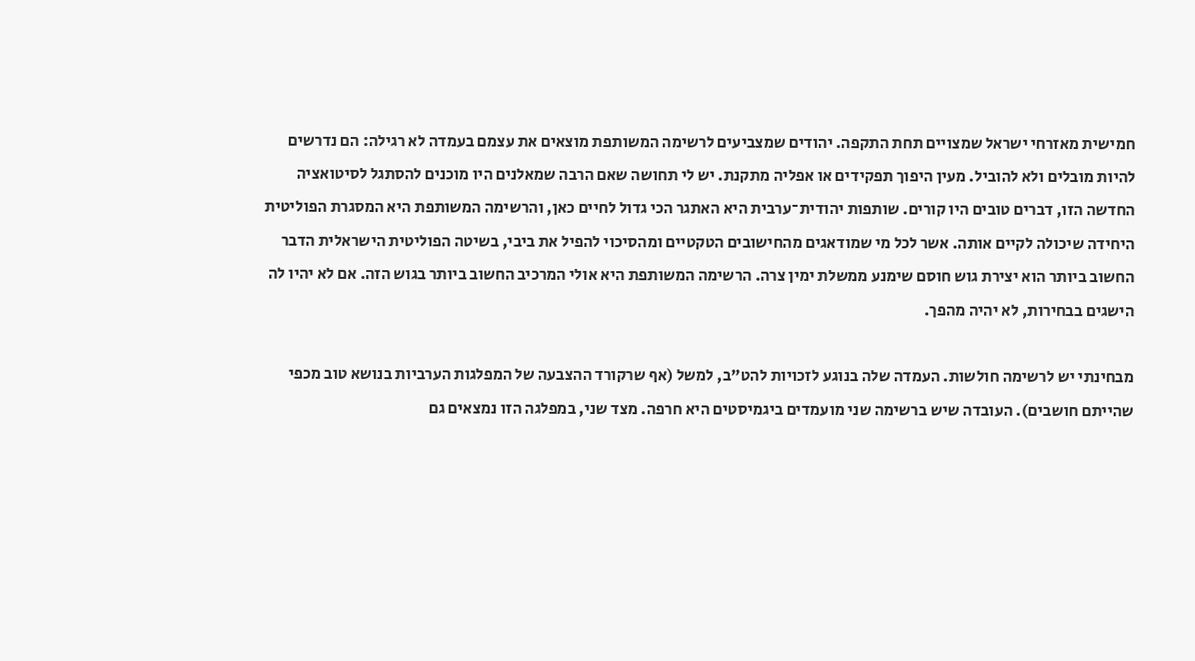חמישית מאזרחי ישראל שמצויים תחת התקפה. יהודים שמצביעים לרשימה המשותפת מוצאים את עצמם בעמדה לא רגילה: הם נדרשים להיות מובלים ולא להוביל. מעין היפוך תפקידים או אפליה מתקנת. יש לי תחושה שאם הרבה שמאלנים היו מוכנים להסתגל לסיטואציה החדשה הזו, דברים טובים היו קורים. שותפות יהודית־ערבית היא האתגר הכי גדול לחיים כאן, והרשימה המשותפת היא המסגרת הפוליטית היחידה שיכולה לקיים אותה. אשר לכל מי שמודאגים מהחישובים הטקטיים ומהסיכוי להפיל את ביבי, בשיטה הפוליטית הישראלית הדבר החשוב ביותר הוא יצירת גוש חוסם שימנע ממשלת ימין צרה. הרשימה המשותפת היא אולי המרכיב החשוב ביותר בגוש הזה. אם לא יהיו לה הישגים בבחירות, לא יהיה מהפך.

מבחינתי יש לרשימה חולשות. העמדה שלה בנוגע לזכויות להט"ב, למשל (אף שרקורד ההצבעה של המפלגות הערביות בנושא טוב מכפי שהייתם חושבים). העובדה שיש ברשימה שני מועמדים ביגמיסטים היא חרפה. מצד שני, במפלגה הזו נמצאים גם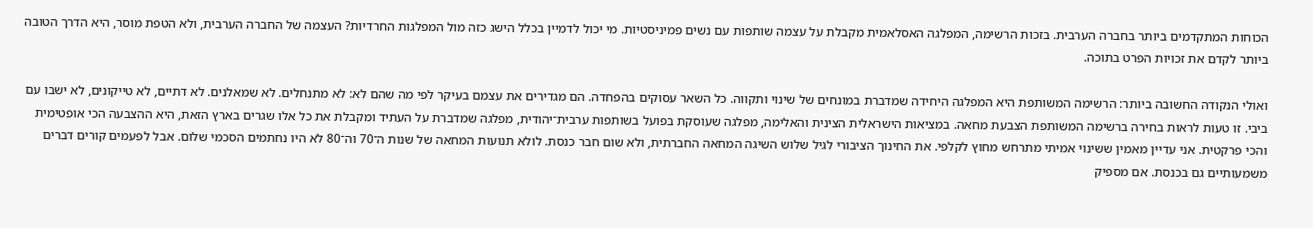הכוחות המתקדמים ביותר בחברה הערבית. בזכות הרשימה, המפלגה האסלאמית מקבלת על עצמה שותפות עם נשים פמיניסטיות. מי יכול לדמיין בכלל הישג כזה מול המפלגות החרדיות? העצמה של החברה הערבית, ולא הטפת מוסר, היא הדרך הטובה ביותר לקדם את זכויות הפרט בתוכה.

ואולי הנקודה החשובה ביותר: הרשימה המשותפת היא המפלגה היחידה שמדברת במונחים של שינוי ותקווה. כל השאר עסוקים בהפחדה. הם מגדירים את עצמם בעיקר לפי מה שהם לא: לא מתנחלים. לא שמאלנים. לא דתיים, לא טייקונים, לא ישבו עם ביבי. זו טעות לראות בחירה ברשימה המשותפת הצבעת מחאה. במציאות הישראלית הצינית והאלימה, מפלגה שעוסקת בפועל בשותפות ערבית־יהודית, מפלגה שמדברת על העתיד ומקבלת את כל אלו שגרים בארץ הזאת, היא ההצבעה הכי אופטימית והכי פרקטית. אני עדיין מאמין ששינוי אמיתי מתרחש מחוץ לקלפי. את החינוך הציבורי לגיל שלוש השיגה המחאה החברתית, ולא שום חבר כנסת. לולא תנועות המחאה של שנות ה־70 וה־80 לא היו נחתמים הסכמי שלום. אבל לפעמים קורים דברים משמעותיים גם בכנסת. אם מספיק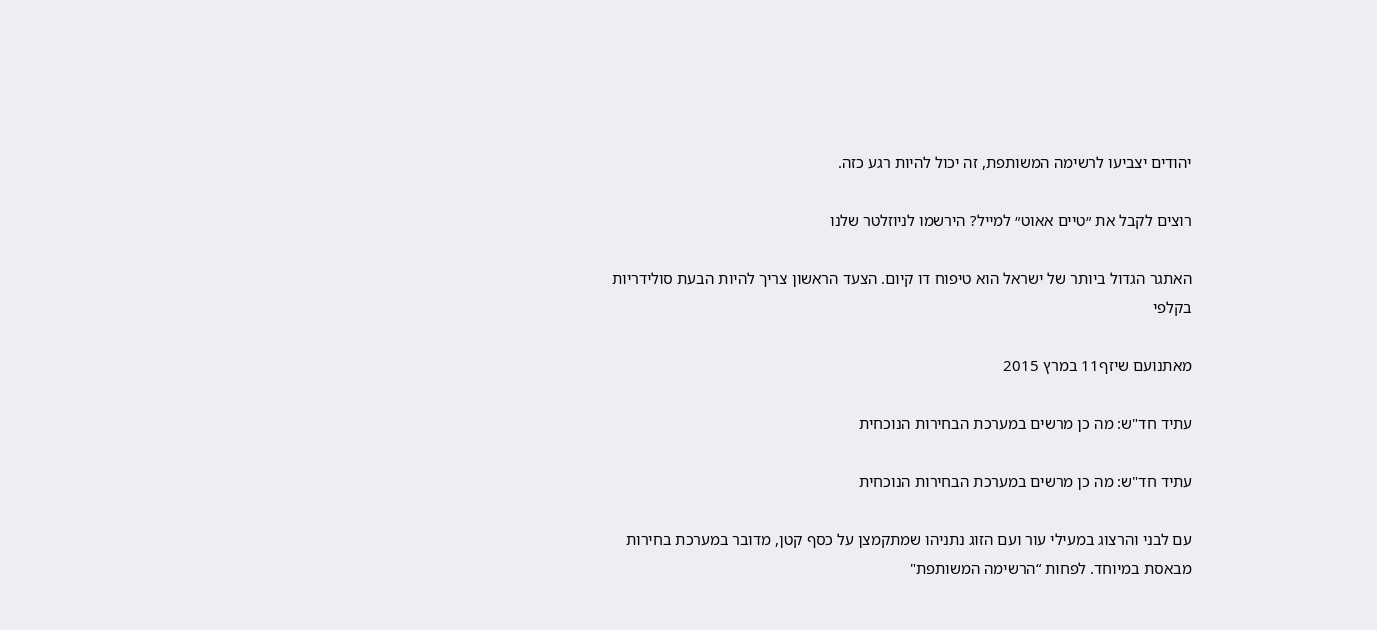יהודים יצביעו לרשימה המשותפת, זה יכול להיות רגע כזה.

רוצים לקבל את ״טיים אאוט״ למייל? הירשמו לניוזלטר שלנו

האתגר הגדול ביותר של ישראל הוא טיפוח דו קיום. הצעד הראשון צריך להיות הבעת סולידריות בקלפי

מאתנועם שיזף11 במרץ 2015

עתיד חד"ש: מה כן מרשים במערכת הבחירות הנוכחית

עתיד חד"ש: מה כן מרשים במערכת הבחירות הנוכחית

עם לבני והרצוג במעילי עור ועם הזוג נתניהו שמתקמצן על כסף קטן, מדובר במערכת בחירות מבאסת במיוחד. לפחות “הרשימה המשותפת"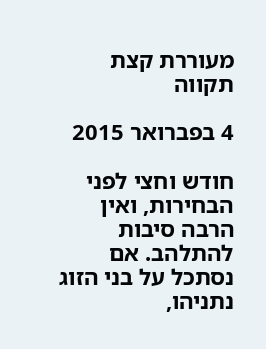מעוררת קצת תקווה

4 בפברואר 2015

חודש וחצי לפני הבחירות, ואין הרבה סיבות להתלהב. אם נסתכל על בני הזוג נתניהו,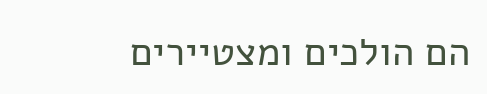הם הולכים ומצטיירים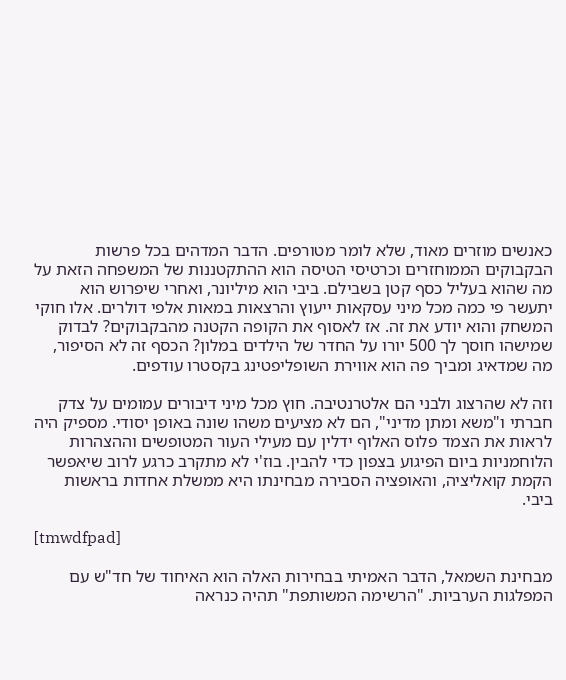כאנשים מוזרים מאוד, שלא לומר מטורפים. הדבר המדהים בכל פרשות הבקבוקים הממוחזרים וכרטיסי הטיסה הוא ההתקטננות של המשפחה הזאת על מה שהוא בעליל כסף קטן בשבילם. ביבי הוא מיליונר, ואחרי שיפרוש הוא יתעשר פי כמה מכל מיני עסקאות ייעוץ והרצאות במאות אלפי דולרים. אלו חוקי המשחק והוא יודע את זה. אז לאסוף את הקופה הקטנה מהבקבוקים? לבדוק שמישהו חוסך לך 500 יורו על החדר של הילדים במלון? הכסף זה לא הסיפור, מה שמדאיג ומביך פה הוא אווירת השופליפטינג בקסטרו עודפים.

וזה לא שהרצוג ולבני הם אלטרנטיבה. חוץ מכל מיני דיבורים עמומים על צדק חברתי ו"משא ומתן מדיני", הם לא מציעים משהו שונה באופן יסודי. מספיק היה לראות את הצמד פלוס האלוף ידלין עם מעילי העור המטופשים וההצהרות הלוחמניות ביום הפיגוע בצפון כדי להבין. בוז'י לא מתקרב כרגע לרוב שיאפשר הקמת קואליציה, והאופציה הסבירה מבחינתו היא ממשלת אחדות בראשות ביבי.

[tmwdfpad]

מבחינת השמאל, הדבר האמיתי בבחירות האלה הוא האיחוד של חד"ש עם המפלגות הערביות. "הרשימה המשותפת" תהיה כנראה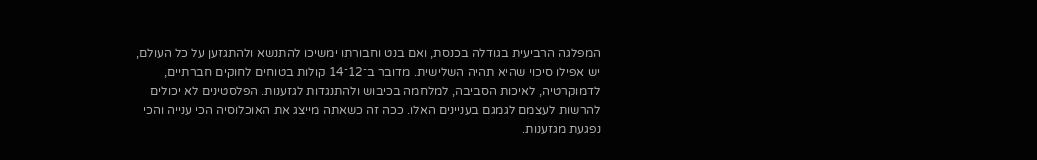המפלגה הרביעית בגודלה בכנסת, ואם בנט וחבורתו ימשיכו להתנשא ולהתגזען על כל העולם, יש אפילו סיכוי שהיא תהיה השלישית. מדובר ב־12־14 קולות בטוחים לחוקים חברתיים, לדמוקרטיה, לאיכות הסביבה, למלחמה בכיבוש ולהתנגדות לגזענות. הפלסטינים לא יכולים להרשות לעצמם לגמגם בעניינים האלו. ככה זה כשאתה מייצג את האוכלוסיה הכי ענייה והכי נפגעת מגזענות.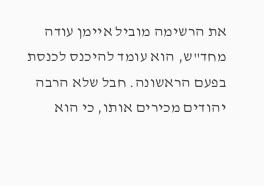את הרשימה מוביל איימן עודה מחד"ש, הוא עומד להיכנס לכנסת בפעם הראשונה. חבל שלא הרבה יהודים מכירים אותו, כי הוא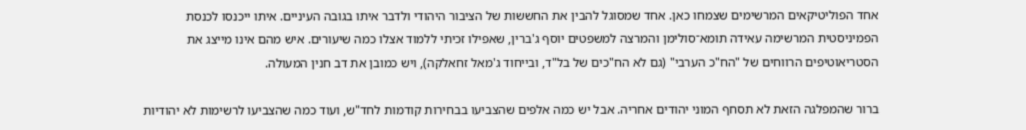אחד הפוליטיקאים המרשימים שצמחו כאן. אחד שמסוגל להבין את החששות של הציבור היהודי ולדבר איתו בגובה העיניים. איתו ייכנסו לכנסת הפמיניסטית המרשימה עאידה תומא־סולימן והמרצה למשפטים יוסף ג'ברין, שאפילו זכיתי ללמוד אצלו כמה שיעורים. איש מהם אינו מייצג את הסטריאוטיפים הרווחים של "הח"כ הערבי" (גם לא הח"כים של בל"ד, ובייחוד ג'מאל זחאלקה), ויש כמובן את דב חנין המעולה.

ברור שהמפלגה הזאת לא תסחף המוני יהודים אחריה. אבל יש כמה אלפים שהצביעו בבחירות קודמות לחד"ש, ועוד כמה שהצביעו לרשימות לא יהודיות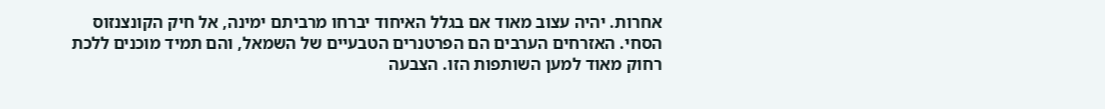אחרות. יהיה עצוב מאוד אם בגלל האיחוד יברחו מרביתם ימינה, אל חיק הקונצנזוס הסחי. האזרחים הערבים הם הפרטנרים הטבעיים של השמאל, והם תמיד מוכנים ללכת רחוק מאוד למען השותפות הזו. הצבעה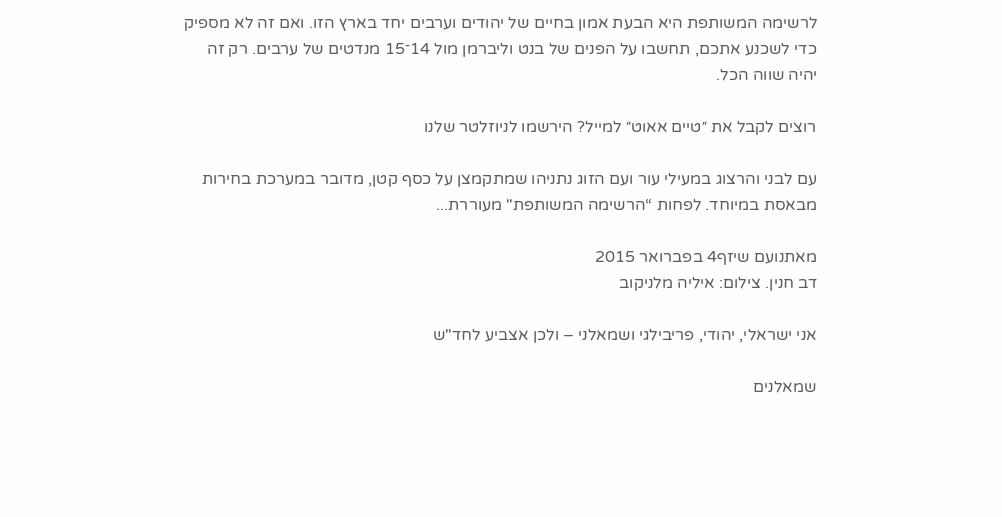לרשימה המשותפת היא הבעת אמון בחיים של יהודים וערבים יחד בארץ הזו. ואם זה לא מספיק כדי לשכנע אתכם, תחשבו על הפנים של בנט וליברמן מול 14־15 מנדטים של ערבים. רק זה יהיה שווה הכל.

רוצים לקבל את ״טיים אאוט״ למייל? הירשמו לניוזלטר שלנו

עם לבני והרצוג במעילי עור ועם הזוג נתניהו שמתקמצן על כסף קטן, מדובר במערכת בחירות מבאסת במיוחד. לפחות “הרשימה המשותפת" מעוררת...

מאתנועם שיזף4 בפברואר 2015
דב חנין. צילום: איליה מלניקוב

אני ישראלי, יהודי, פריבילגי ושמאלני – ולכן אצביע לחד"ש

שמאלנים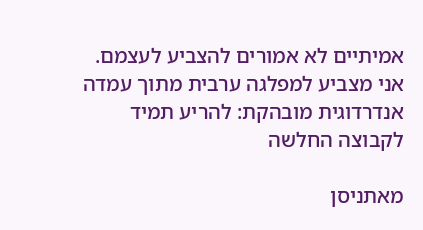אמיתיים לא אמורים להצביע לעצמם. אני מצביע למפלגה ערבית מתוך עמדה אנדרדוגית מובהקת: להריע תמיד לקבוצה החלשה

מאתניסן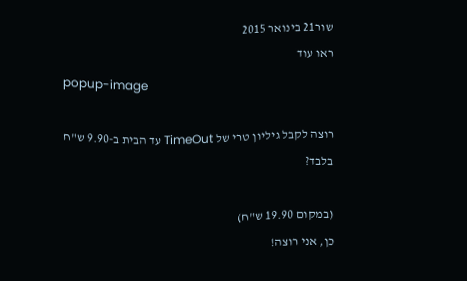שור21 בינואר 2015
ראו עוד
popup-image

רוצה לקבל גיליון טרי של TimeOut עד הבית ב-9.90 ש"ח בלבד?

(במקום 19.90 ש"ח)
כן, אני רוצה!